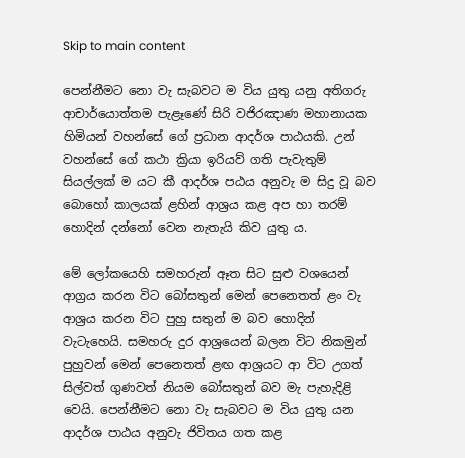Skip to main content

පෙන්නීමට නො වැ සැබවට ම විය යුතු යනු අතිගරු ආචාර්යොත්තම පැළෑණේ සිරි වජිරඤාණ මහානායක හිමියන් වහන්සේ ගේ ප්‍රධාන ආදර්ශ පාඨයකි. උන් වහන්සේ ගේ කථා ක්‍රියා ඉරියව් ගති පැවැතුම් සියල්ලක් ම යට කී ආදර්ශ පඨය අනුවැ ම සිදු වූ බව බොහෝ කාලයක් ළහින් ආශ්‍රය කළ අප හා තරම් හොදින් දන්නෝ වෙන නැතැයි කිව යුතු ය.

මේ ලෝකයෙහි සමහරුන් ඈත සිට සුළු වශයෙන් ආග්‍රය කරන විට බෝසතුන් මෙන් පෙනෙතත් ළං වැ ආශ්‍රය කරන විට පුහු සතුන් ම බව හොදින් වැටැහෙයි. සමහරු දුර ආශ්‍රයෙන් බලන විට නිකමුන් පුහුවන් මෙන් පෙනෙතත් ළඟ ආශ්‍රයට ආ විට උගත් සිල්වත් ගුණවත් නියම බෝසතුන් බව මැ පැහැදිළි වෙයි. පෙන්නීමට නො වැ සැබවට ම විය යුතු යන ආදර්ශ පාඨය අනුවැ ජිවිතය ගත කළ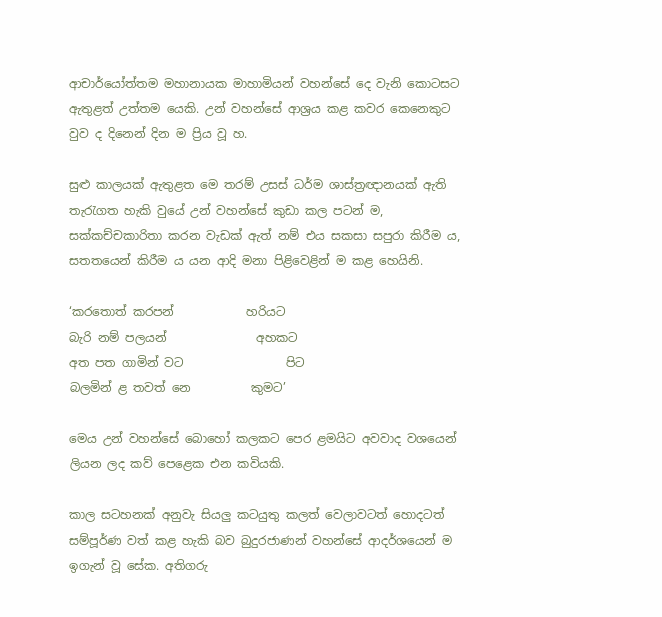ආචාර්යෝත්තම මහානායක මාහාමියන් වහන්සේ දෙ වැනි කොටසට ඇතුළත් උත්තම යෙකි. උන් වහන්සේ ආශ්‍රය කළ කවර කෙනෙකුට වුව ද දිනෙන් දින ම ප්‍රිය වූ හ.

සුළු කාලයක් ඇතුළත මෙ තරම් උසස් ධර්ම ශාස්ත්‍රඥානයක් ඇති තැරැගත හැකි වුයේ උන් වහන්සේ කුඩා කල පටන් ම, සක්කච්චකාරිතා කරන වැඩක් ඇත් නම් එය සකසා සපුරා කිරීම ය, සතතයෙන් කිරීම ය යන ආදි මනා පිළිවෙළින් ම කළ හෙයිනි.

‘කරතොත් කරපන්            හරියට
බැරි නම් පලයන්               අහකට
අත පත ගාමින් වට                 පිට
බලමින් ළ තවත් නෙ          කුමට’

මෙය උන් වහන්සේ බොහෝ කලකට පෙර ළමයිට අවවාද වශයෙන් ලියන ලද කව් පෙළෙක එන කවියකි.

කාල සටහනක් අනුවැ සියලු කටයුතු කලත් වෙලාවටත් හොදටත් සම්පූර්ණ වත් කළ හැකි බව බුදුරජාණන් වහන්සේ ආදර්ශයෙන් ම ඉගැන් වූ සේක. අතිගරු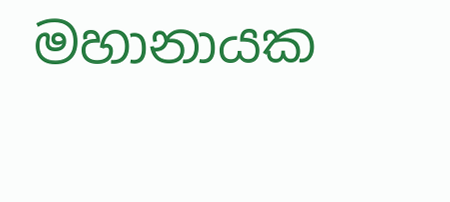මහානායක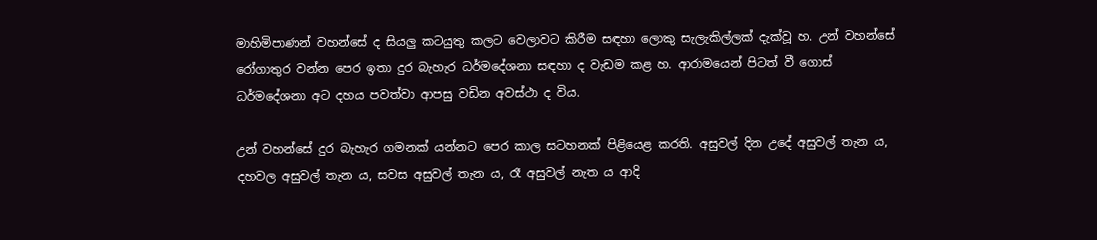මාහිමිපාණන් වහන්සේ ද සියලු කටයුතු කලට වෙලාවට කිරීම සඳහා ලොකු සැලැකිල්ලක් දැක්වූ හ. උන් වහන්සේ රෝගාතුර වන්න පෙර ඉතා දුර බැහැර ධර්මදේශනා සඳහා ද වැඩම කළ හ. ආරාමයෙන් පිටත් වී ‍ගොස් ධර්මදේශනා අට දහය පවත්වා ආපසු වඩින අවස්ථා ද විය.

උන් වහන්සේ දුර බැහැර ගමනක් යන්නට පෙර කාල සටහනක් පිළියෙළ කරති. අසුවල් දින උදේ අසුවල් තැන ය, දහවල අසුවල් තැන ය, සවස අසුවල් තැන ය, රෑ අසුවල් නැත ය ආදි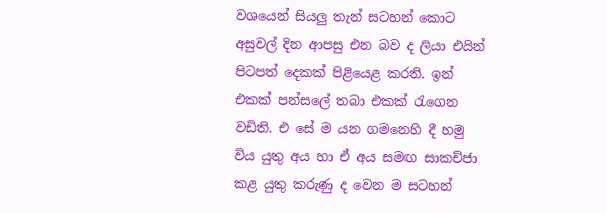වශයෙන් සියලු තැන් සටහන් කොට අසුවල් දින ආපසු එන බව ද ලියා එයින් පිටපත් දෙකක් පිළියෙළ කරති. ඉන් එකක් පන්සලේ තබා එකක් රැගෙන වඩිති. එ සේ ම යන ගමනෙහි දී හමු විය යුතු අය හා ඒ අය සමඟ සාකච්ජා කළ යුතු කරුණු ද වෙන ම සටහන්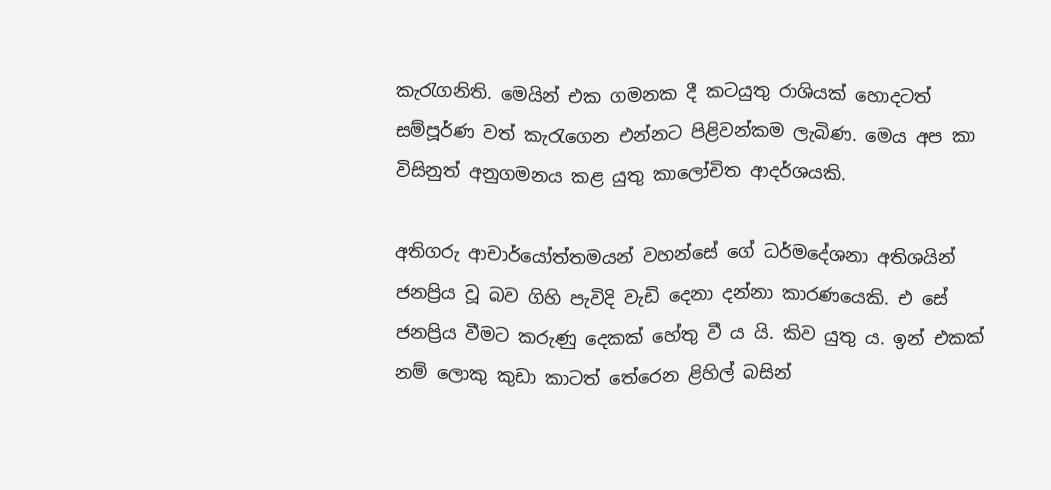කැරැගනිති. මෙයින් එක ගමනක දී කටයුතු රාශියක් හොදටත් සම්පූර්ණ වත් කැරැගෙන එන්නට පිළිවන්කම ලැබිණ. මෙය අප කා විසිනුත් අනුගමනය කළ යුතු කාලෝචිත ආදර්ශයකි.

අතිගරු ආචාර්යෝත්තමයන් වහන්සේ ගේ ධර්මදේශනා අතිශයින් ජනප්‍රිය වූ බව ගිහි පැවිදි වැඩි දෙනා දන්නා කාරණයෙකි. එ සේ ජනප්‍රිය වීමට කරුණු දෙකක් හේතු වී ය යි. කිව යුතු ය. ඉන් එකක් නම් ලොකු කුඩා කාටත් තේරෙන ළිහිල් බසින්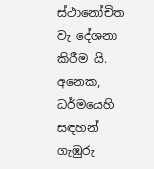ස්ථානෝචිත වැ දේශනා කිරීම යි. අනෙක, ධර්මයෙහි සඳහන් ගැඹුරු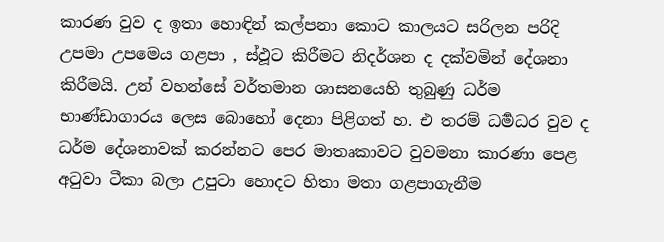කාරණ වුව ද ඉතා හොඳින් කල්පනා කොට කාලයට සරිලන පරිදි උපමා උපමෙය ගළපා , ස්ඵූට කිරීමට නිදර්ශන ද දක්වමින් දේශනා කිරීමයි. උන් වහන්සේ වර්තමාන ශාසනයෙහි තුබුණු ධර්ම භාණ්ඩාගාරය ලෙස බොහෝ දෙනා පිළිගත් හ. එ තරම් ධර්‍මධර වුව ද ධර්ම දේශනාවක් කරන්නට පෙර මාතෘකාවට වුවමනා කාරණා පෙළ අටුවා ටීකා බලා උපුටා හොදට හිතා මතා ගළපාගැනීම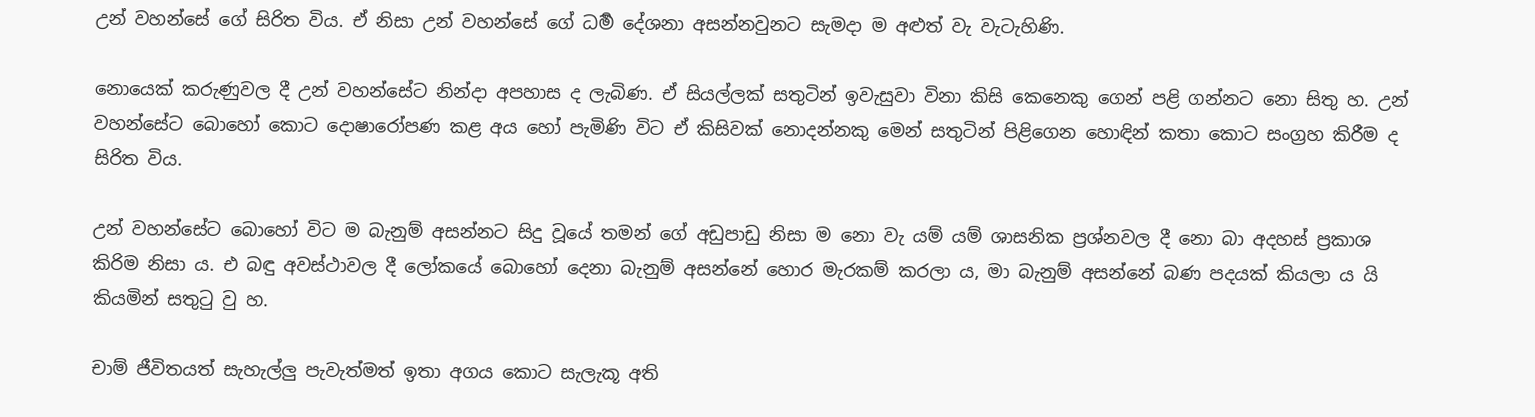උන් වහන්සේ ගේ සිරිත විය. ඒ නිසා උන් වහන්සේ ගේ ධර්‍ම දේශනා අසන්නවුනට සැමදා ම අළුත් වැ වැටැහිණි.

නොයෙක් කරුණුවල දී උන් වහන්සේට නින්දා අපහාස ද ලැබිණ. ඒ සියල්ලක් සතුටින් ඉවැසුවා විනා කිසි කෙනෙකු ගෙන් පළි ගන්නට නො සිතු හ. උන් වහන්සේට බොහෝ කොට දොෂාරෝපණ කළ අය හෝ පැමිණි විට ඒ කිසිවක් නොදන්නකු මෙන් සතුටින් පිළිගෙන හොඳින් කතා කොට සංග්‍රහ කිරීම ද සිරිත විය.

උන් වහන්සේට බොහෝ විට ම බැනුම් අසන්නට සිදු වූයේ තමන් ගේ අඩුපාඩු නිසා ම නො වැ යම් යම් ශාසනික ප්‍රශ්නවල දී නො බා අදහස් ප්‍රකාශ කිරිම නිසා ය. එ බඳු අවස්ථාවල දී ලෝකයේ බොහෝ දෙනා බැනුම් අසන්නේ හොර මැරකම් කරලා ය, මා බැනුම් අසන්නේ බණ පදයක් කියලා ය යි කියමින් සතුටු වු හ.

චාම් ජීවිතයත් සැහැල්ලු පැවැත්මත් ඉතා අගය කොට සැලැකූ අති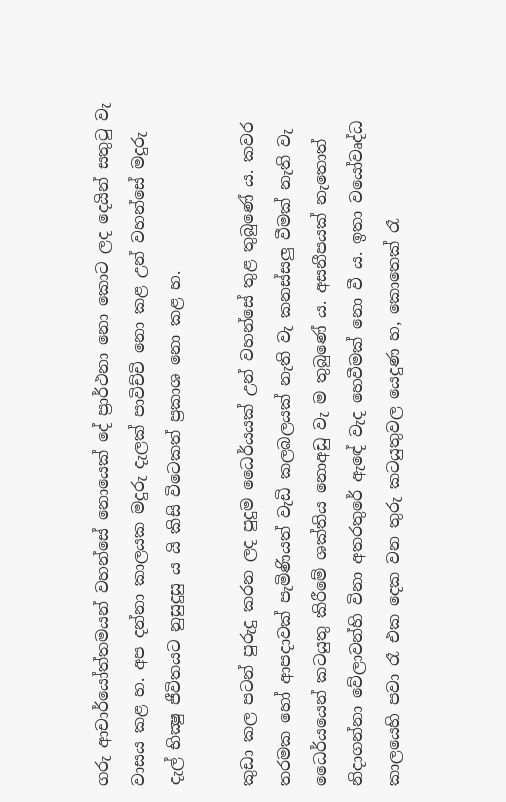ගරු ආචාර්යෝත්තමයන් වහන්සේ නොයෙක් දේ ප්‍රාර්ථනා නො කොට ලද දෙයින් සතුටු වැ වාසය කළ හ. අප දන්නා කාලයක මදුරු දැලක් පාවිච්චි නො කළ උන් වහන්සේ මදුරු දැල් භික්‍ෂු ජීවිතයට නුසුදුසු ය යි කිසි විටෙකත් ප්‍රකාශ නො කළ හ.

කුඩා කල පටන් පුරුදු කරන ලද පුදුම ධෛර්යයක් උන් වහන්සේ තුළ තුබු‍ණේ ය. කවර තරමක හෝ ආපදාවක් පැමිණියත් වැඩි කලබලයක් නැති වැ කනස්සලු වීමක් නැති වැ ධෛර්යයෙන් කටයුතු කිරීමේ ශක්තිය නොඅඩු වැ ම තුබුණේ ය. අසනීපයක් නැතොත් නිදාගන්නා වේලාවන්හි විනා අතරතුරේ ඇඳේ වැද හෙවීමක් නො වී ය. ඉතා වයෝවෘද්ධ කාලයෙහි පවා රෑ එක දෙක වන තුරු කටයුතුවල යෙදුණ හ, කොතෙක් රෑ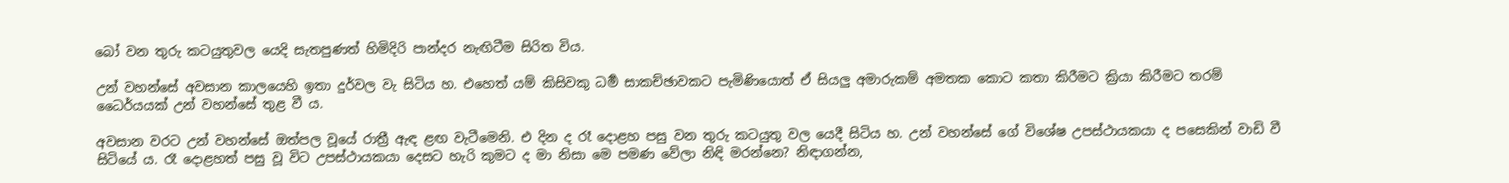බෝ වන තුරු කටයුතුවල යෙදි සැතපුණත් හිමිදිරි පාන්දර නැඟිටීම සිරිත විය.

උන් වහන්සේ අවසාන කාලයෙහි ඉතා දුර්වල වැ සිටිය හ. එහෙත් යම් කිසිවකු ධර්‍ම සාකච්ඡාවකට පැමිණියොත් ඒ සියලු අමාරුකම් අමතක කොට කතා කිරීමට ක්‍රියා කිරීමට තරම් ධෛර්යයක් උන් වහන්සේ තුළ වී ය.

අවසාන වරට උන් වහන්සේ ඔත්පල වූයේ රාත්‍රී ඇඳ ළඟ වැටීමෙනි. එ දින ද රෑ දොළහ පසු වන තුරු කටයුතු වල යෙදී සිටිය හ. උන් වහන්සේ ගේ විශේෂ උපස්ථායකයා ද පසෙකින් වාඩි වී සිටියේ ය. රෑ දොළහත් පසු වූ විට උපස්ථායකයා දෙසට හැරි කුමට ද මා නිසා මෙ පමණ වේලා නිඳි මරන්නෙ? නිඳාගන්න,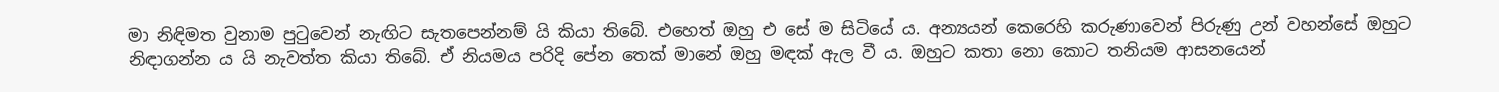මා නිඳිමත වුනාම පුටුවෙන් නැඟිට සැතපෙන්නම් යි කියා තිබේ. එහෙත් ඔහු එ සේ ම සිටියේ ය. අන්‍යයන් කෙරෙහි කරුණාවෙන් පිරුණු උන් වහන්සේ ඔහුට නිඳාගන්න ය යි නැවත්ත කියා තිබේ. ඒ නියමය පරිදි පේන තෙක් මානේ ඔහු මඳක් ඇල වී ය. ඔහුට කතා නො කොට තනියම ආසනයෙන්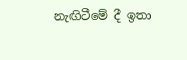නැඟිටීමේ දී ඉතා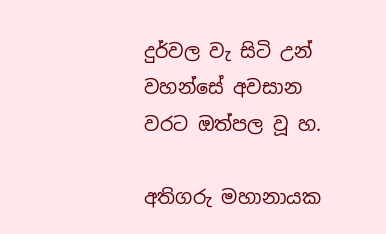දුර්වල වැ සිටි උන් වහන්සේ අවසාන වරට ඔත්පල වූ හ.

අතිගරු මහානායක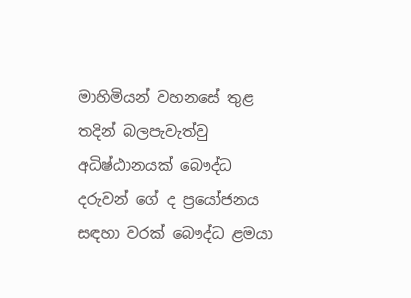මාහිමියන් වහනසේ තුළ තදින් බලපැවැත්වු අධිෂ්ඨානයක් බෞද්ධ දරුවන් ගේ ද ප්‍රයෝජනය සඳහා වරක් බෞද්ධ ළමයා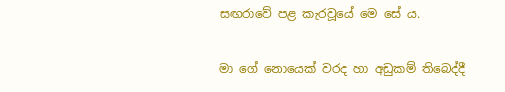සඟරාවේ පළ කැරවූයේ මෙ සේ ය.

මා ගේ නොයෙක් වරද හා අඩුකම් තිබෙද්දී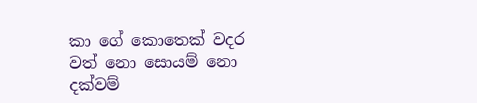කා ගේ කොතෙක් වදර වත් නො සොයම් නො දක්වම්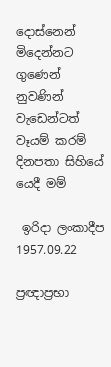දොස්නෙන් මිදෙන්නට ගුණෙන් නුවණින් වැඩෙන්ටත්
වෑයම් කරම් දිනපතා සිහියේ යෙදී මම්

 ඉරිදා ලංකාදීප 1957.09.22

ප්‍රඥාප්‍රභා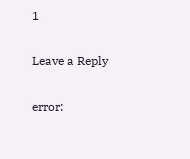1

Leave a Reply

error: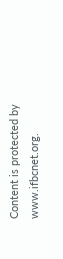Content is protected by www.ifbcnet.org.